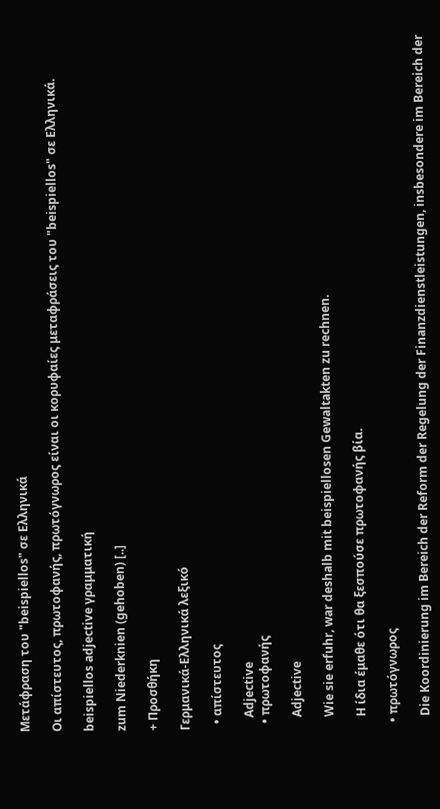Μετάφραση του "beispiellos" σε Ελληνικά

Οι απίστευτος, πρωτοφανής, πρωτόγνωρος είναι οι κορυφαίες μεταφράσεις του "beispiellos" σε Ελληνικά.

beispiellos adjective γραμματική

zum Niederknien (gehoben) [..]

+ Προσθήκη

Γερμανικά-Ελληνικά λεξικό

  • απίστευτος

    Adjective
  • πρωτοφανής

    Adjective

    Wie sie erfuhr, war deshalb mit beispiellosen Gewaltakten zu rechnen.

    Η ίδια έμαθε ότι θα ξεσπούσε πρωτοφανής βία.

  • πρωτόγνωρος

    Die Koordinierung im Bereich der Reform der Regelung der Finanzdienstleistungen, insbesondere im Bereich der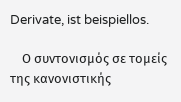Derivate, ist beispiellos.

    Ο συντονισμός σε τομείς της κανονιστικής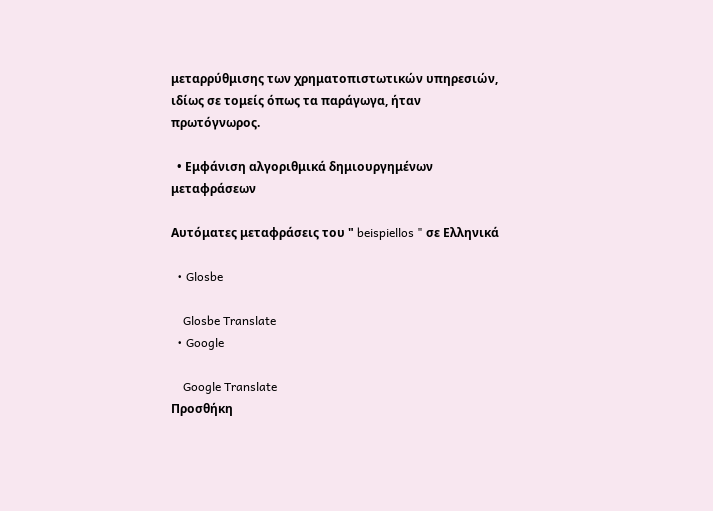μεταρρύθμισης των χρηματοπιστωτικών υπηρεσιών, ιδίως σε τομείς όπως τα παράγωγα, ήταν πρωτόγνωρος.

  • Εμφάνιση αλγοριθμικά δημιουργημένων μεταφράσεων

Αυτόματες μεταφράσεις του " beispiellos " σε Ελληνικά

  • Glosbe

    Glosbe Translate
  • Google

    Google Translate
Προσθήκη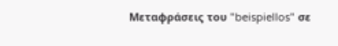Μεταφράσεις του "beispiellos" σε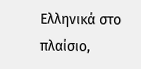Ελληνικά στο πλαίσιο,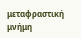μεταφραστική μνήμη